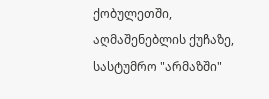ქობულეთში, აღმაშენებლის ქუჩაზე, სასტუმრო "არმაზში"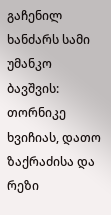გაჩენილ ხანძარს სამი უმანკო ბავშვის: თორნიკე ხვიჩიას, დათო ზაქრაძისა და რეზი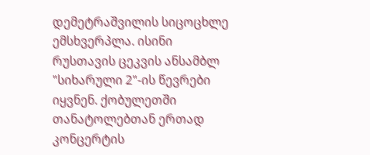დემეტრაშვილის სიცოცხლე ემსხვერპლა. ისინი რუსთავის ცეკვის ანსამბლ "სიხარული 2"-ის წევრები იყვნენ. ქობულეთში თანატოლებთან ერთად კონცერტის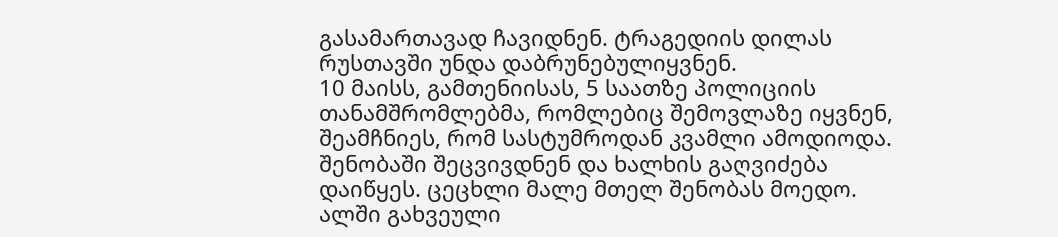გასამართავად ჩავიდნენ. ტრაგედიის დილას რუსთავში უნდა დაბრუნებულიყვნენ.
10 მაისს, გამთენიისას, 5 საათზე პოლიციის თანამშრომლებმა, რომლებიც შემოვლაზე იყვნენ, შეამჩნიეს, რომ სასტუმროდან კვამლი ამოდიოდა. შენობაში შეცვივდნენ და ხალხის გაღვიძება დაიწყეს. ცეცხლი მალე მთელ შენობას მოედო. ალში გახვეული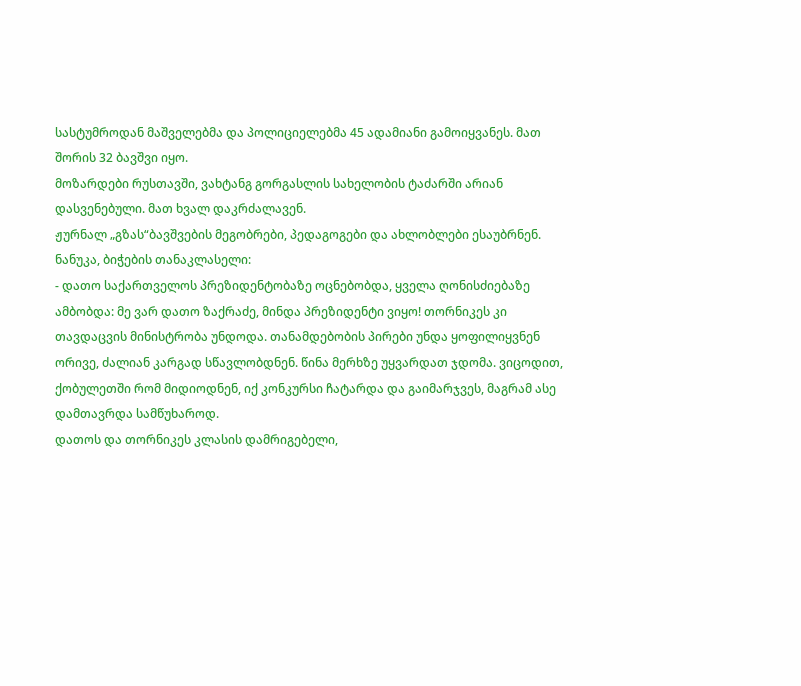სასტუმროდან მაშველებმა და პოლიციელებმა 45 ადამიანი გამოიყვანეს. მათ შორის 32 ბავშვი იყო.
მოზარდები რუსთავში, ვახტანგ გორგასლის სახელობის ტაძარში არიან დასვენებული. მათ ხვალ დაკრძალავენ.
ჟურნალ „გზას“ბავშვების მეგობრები, პედაგოგები და ახლობლები ესაუბრნენ.
ნანუკა, ბიჭების თანაკლასელი:
- დათო საქართველოს პრეზიდენტობაზე ოცნებობდა, ყველა ღონისძიებაზე ამბობდა: მე ვარ დათო ზაქრაძე, მინდა პრეზიდენტი ვიყო! თორნიკეს კი თავდაცვის მინისტრობა უნდოდა. თანამდებობის პირები უნდა ყოფილიყვნენ ორივე, ძალიან კარგად სწავლობდნენ. წინა მერხზე უყვარდათ ჯდომა. ვიცოდით, ქობულეთში რომ მიდიოდნენ, იქ კონკურსი ჩატარდა და გაიმარჯვეს, მაგრამ ასე დამთავრდა სამწუხაროდ.
დათოს და თორნიკეს კლასის დამრიგებელი,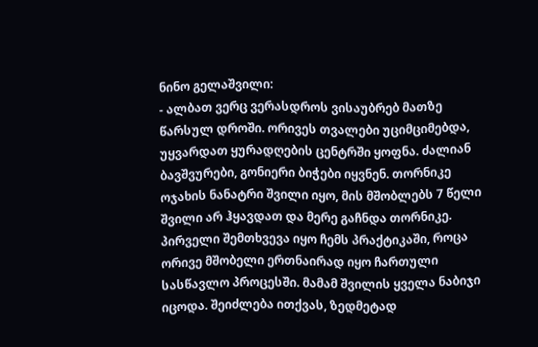ნინო გელაშვილი:
- ალბათ ვერც ვერასდროს ვისაუბრებ მათზე წარსულ დროში. ორივეს თვალები უციმციმებდა, უყვარდათ ყურადღების ცენტრში ყოფნა. ძალიან ბავშვურები, გონიერი ბიჭები იყვნენ. თორნიკე ოჯახის ნანატრი შვილი იყო, მის მშობლებს 7 წელი შვილი არ ჰყავდათ და მერე გაჩნდა თორნიკე. პირველი შემთხვევა იყო ჩემს პრაქტიკაში, როცა ორივე მშობელი ერთნაირად იყო ჩართული სასწავლო პროცესში. მამამ შვილის ყველა ნაბიჯი იცოდა. შეიძლება ითქვას, ზედმეტად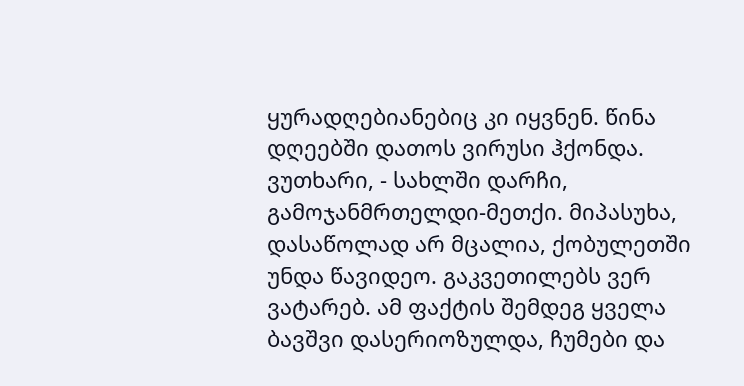ყურადღებიანებიც კი იყვნენ. წინა დღეებში დათოს ვირუსი ჰქონდა. ვუთხარი, - სახლში დარჩი, გამოჯანმრთელდი-მეთქი. მიპასუხა, დასაწოლად არ მცალია, ქობულეთში უნდა წავიდეო. გაკვეთილებს ვერ ვატარებ. ამ ფაქტის შემდეგ ყველა ბავშვი დასერიოზულდა, ჩუმები და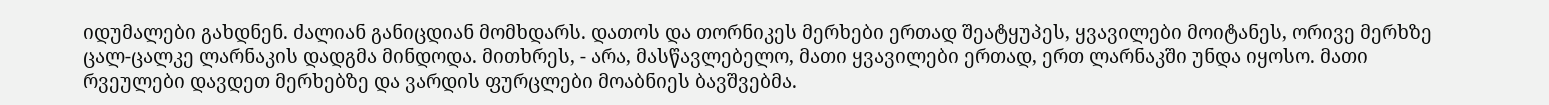იდუმალები გახდნენ. ძალიან განიცდიან მომხდარს. დათოს და თორნიკეს მერხები ერთად შეატყუპეს, ყვავილები მოიტანეს, ორივე მერხზე ცალ-ცალკე ლარნაკის დადგმა მინდოდა. მითხრეს, - არა, მასწავლებელო, მათი ყვავილები ერთად, ერთ ლარნაკში უნდა იყოსო. მათი რვეულები დავდეთ მერხებზე და ვარდის ფურცლები მოაბნიეს ბავშვებმა.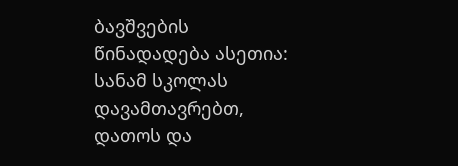ბავშვების წინადადება ასეთია: სანამ სკოლას დავამთავრებთ, დათოს და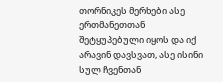თორნიკეს მერხები ასე ერთმანეთთან შეტყუპებული იყოს და იქ არავინ დავსვათ, ასე ისინი სულ ჩვენთან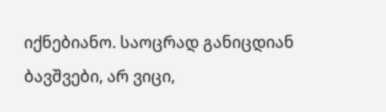იქნებიანო. საოცრად განიცდიან ბავშვები, არ ვიცი,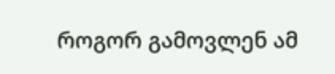როგორ გამოვლენ ამ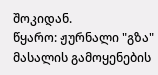შოკიდან.
წყარო: ჟურნალი "გზა"
მასალის გამოყენების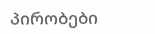პირობები